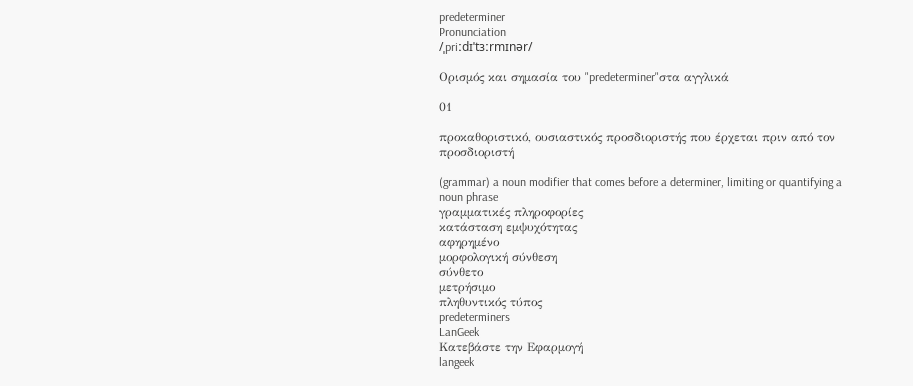predeterminer
Pronunciation
/ˌpriːdɪˈtɜːrmɪnər/

Ορισμός και σημασία του "predeterminer"στα αγγλικά

01

προκαθοριστικό, ουσιαστικός προσδιοριστής που έρχεται πριν από τον προσδιοριστή

(grammar) a noun modifier that comes before a determiner, limiting or quantifying a noun phrase
γραμματικές πληροφορίες
κατάσταση εμψυχότητας
αφηρημένο
μορφολογική σύνθεση
σύνθετο
μετρήσιμο
πληθυντικός τύπος
predeterminers
LanGeek
Κατεβάστε την Εφαρμογή
langeek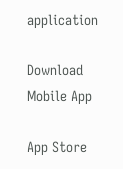application

Download Mobile App

App Store